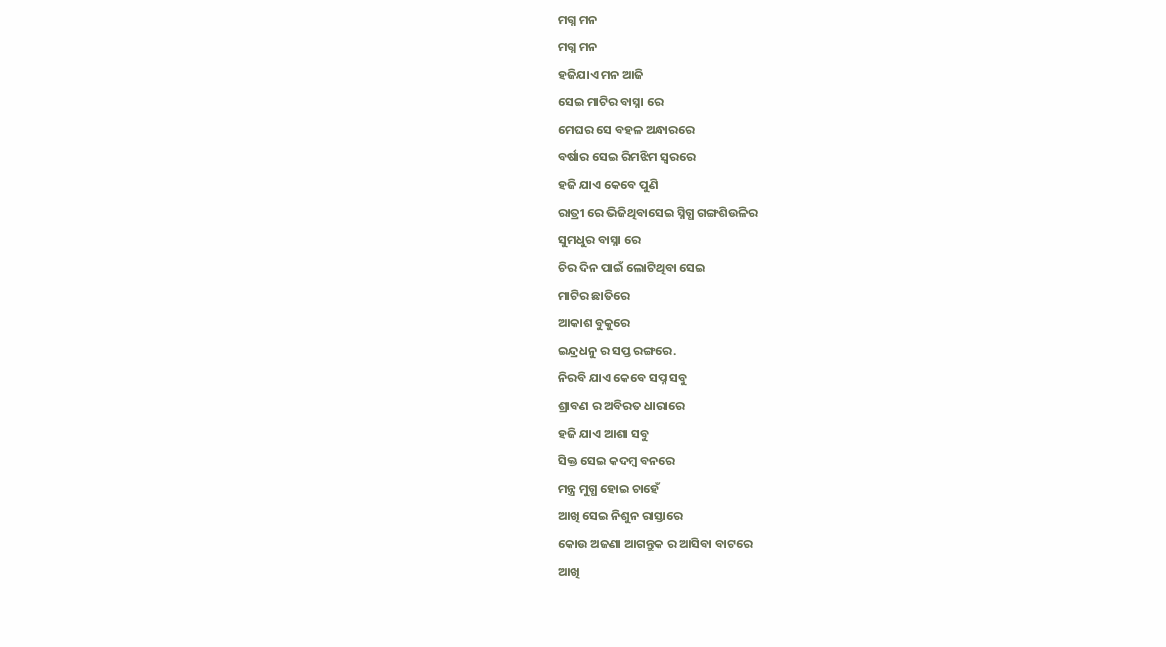ମଗ୍ନ ମନ
ମଗ୍ନ ମନ
ହଜିଯାଏ ମନ ଆଜି
ସେଇ ମାଟିର ବାସ୍ନା ରେ
ମେଘର ସେ ବହଳ ଅନ୍ଧାରରେ
ବର୍ଷାର ସେଇ ରିମଝିମ ସ୍ୱରରେ
ହଜି ଯାଏ କେବେ ପୁଣି
ରାତ୍ରୀ ରେ ଭିଜିଥିବାସେଇ ସ୍ନିଗ୍ଧ ଗଙ୍ଗଶିଉଳିର
ସୁମଧୁର ବାସ୍ନା ରେ
ଚିର ଦିନ ପାଇଁ ଲୋଟିଥିବା ସେଇ
ମାଟିର ଛାତିରେ
ଆକାଶ ବୁକୁରେ
ଇନ୍ଦ୍ରଧନୁ ର ସପ୍ତ ରଙ୍ଗରେ.
ନିରବି ଯାଏ କେବେ ସପ୍ନ ସବୁ
ଶ୍ରାବଣ ର ଅବିରତ ଧାରାରେ
ହଜି ଯାଏ ଆଶା ସବୁ
ସିକ୍ତ ସେଇ କଦମ୍ବ ବନରେ
ମନ୍ତ୍ର ମୁଗ୍ଧ ହୋଇ ଚାହେଁ
ଆଖି ସେଇ ନିଶୁନ ରାସ୍ତାରେ
କୋଉ ଅଜଣା ଆଗନ୍ତୁକ ର ଆସିବା ବାଟରେ
ଆଖି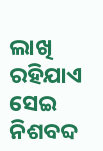ଲାଖି ରହିଯାଏ
ସେଇ ନିଶବବ୍ଦ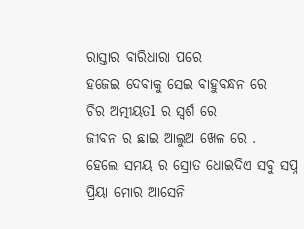ରାସ୍ତାର ବାରିଧାରା ପରେ
ହଜେଇ ଦେବାକୁ ସେଇ ବାହୁବନ୍ଧନ ରେ
ଚିର ଅତ୍ମୀୟତl ର ସ୍ବର୍ଶ ରେ
ଜୀବନ ର ଛାଇ ଆଲୁଅ ଖେଳ ରେ .
ହେଲେ ସମୟ ର ସ୍ରୋତ ଧୋଇଦିଏ ସବୁ ସପ୍ନ
ପ୍ରିୟା ମୋର ଆସେନି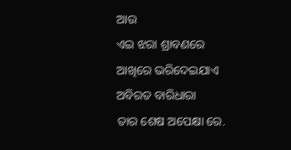ଆଉ
ଏଇ ଝରା ଶ୍ରାବଣରେ
ଆଖିରେ ଭରିଦେଇଯାଏ
ଅବିରତ ବାରିଧାରା
ତାର ଶେଷ ଅପେକ୍ଷା ରେ.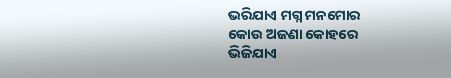ଭରିଯାଏ ମଗ୍ନ ମନମୋର
କୋଉ ଅଜଣା କୋହରେ
ଭିଜିଯାଏ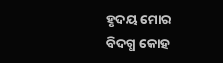ହୃଦୟ ମୋର
ବିଦଗ୍ଧ କୋହ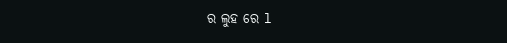ର ଲୁହ ରେ l